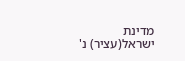מדינת ישראל(עציר) נ'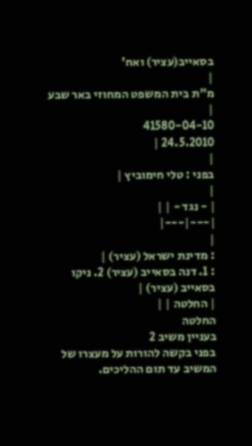בסאייב(עציר) ואח'
|
מ"ת בית המשפט המחוזי באר שבע |
41580-04-10
24.5.2010 |
|
בפני : טלי חימוביץ |
|
| - נגד - | |
|---|---|
|
: מדינת ישראל (עציר) |
: 1. דנה בסאייב (עציר) 2. ניקו בסאייב (עציר) |
| החלטה | |
החלטה
בעניין משיב 2
בפני בקשה להורות על מעצרו של המשיב עד תום ההליכים.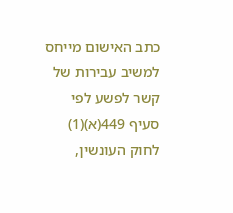כתב האישום מייחס למשיב עבירות של קשר לפשע לפי סעיף 449(א)(1) לחוק העונשין,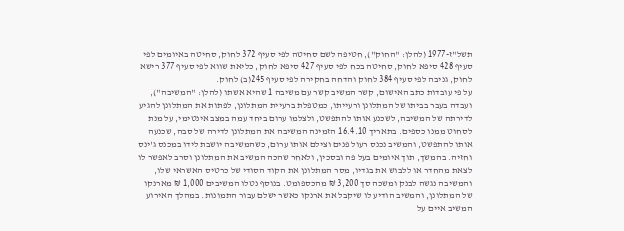תשל"ז-1977 (להלן: "החוק"), חטיפה לשם סחיטה לפי סעיף 372 לחוק, סחיטה באיומים לפי סעיף 428 סיפא לחוק, סחיטה בכח לפי סעיף 427 סיפא לחוק, כליאת שווא לפי סעיף 377 רישא לחוק, גניבה לפי סעיף 384 לחוק והדחה בחקירה לפי סעיף 245(ב) לחוק.
על פי עובדות כתב האישום, קשר המשיב קשר עם משיבה 1 שהיא אשתו (להלן: "המשיבה"), ועבדה בעבר בביתו של המתלונן ורעייתו, כמטפלת ברעיית המתלונן, לפתות את המתלונן להגיע לדירתה של המשיבה, לשכנע אותו להתפשט, ולצלמו ערום ביחד עמה במצב אינטימי, על מנת לסחוט ממנו כספים. בתאריך 16.4.10 הזמינה המשיבה את המתלונן לדירה של סבה, שכנעה אותו להתפשט, והמשיב נכנס רעול פנים וצילם אותו ערום, כשהמשיבה יושבת לידו במכנס ג'ינס וחזיה. בהמשך, תוך איומים בעל פה ובסכין, ולאחר שהכה המשיב את המתלונן וסרב לאפשר לו לצאת מהחדר או ללבוש את בגדיו, מסר המתלונן את הקוד הסודי של כרטיס האשראי שלו, והמשיבה נגשה לבנק ומשכה סך 3,200 ₪ מהכספומט. בנוסף נטלו המשיבים 1,000 ₪ מארנקו של המתלונן, והמשיב הודיע לו שיקבל את ארנקו כאשר ישלם עבור התמונות. במהלך האירוע המשיב איים על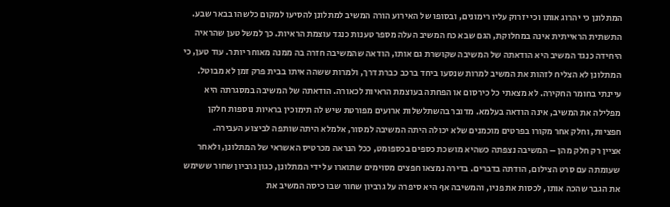המתלונן כי יהרוג אותו וכי יזרוק עליו רימונים, ובסופו של האירוע הורה המשיב למתלונן להסיעו למקום כלשהו בבאר שבע.
התשתית הראייתית אינה במחלוקת, הגם שבא כח המשיב העלה מספר טענות כנגד עוצמת הראיות. כך למשל טען שהראיה היחידה כנגד המשיב היא הודאתה של המשיבה שקושרת גם אותו, הודאה שהמשיבה חזרה בה ממנה מאוחר יותר. עוד טען, כי המתלונן לא הצליח לזהות את המשיב למרות שנסעו ביחד ברכב כברת דרך, ולמרות ששהה איתו בבית פרק זמן לא מבוטל.
עיינתי בחומר החקירה. לא מצאתי כל כירסום או הפחתה בעוצמת הראיות לכאורה. הודאתה של המשיבה במסגרתה היא מפלילה את המשיב, אינה הודאה בעלמא. מדובר בהשתלשלות ארועים מפורטת שיש לה תימוכין בראיות נוספות חלקן חפציות, וחלק אחר מקורו בפרטים מוכמנים שלא יכולה היתה המשיבה למסור, אלמלא היתה שותפה לביצוע העבירה.
אציין רק חלק מהן – המשיבה נצפתה כשהיא מושכת כספים בכספומט, ככל הנראה מכרטיס האשראי של המתלונן, ולאחר שעומתה עם סרט הצילום, הודתה בדברים. בדירה נמצאו חפצים מסוימים שתוארו על ידי המתלונן, כגון גרביון שחור ששימש את הגבר שהכה אותו, לכסות את פניו, והמשיבה אף היא סיפרה על גרביון שחור שבו כיסה המשיב את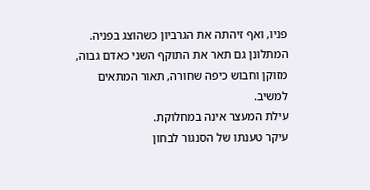פניו, ואף זיהתה את הגרביון כשהוצג בפניה.
המתלונן גם תאר את התוקף השני כאדם גבוה, מזוקן וחבוש כיפה שחורה, תאור המתאים למשיב.
עילת המעצר אינה במחלוקת.
עיקר טענתו של הסנגור לבחון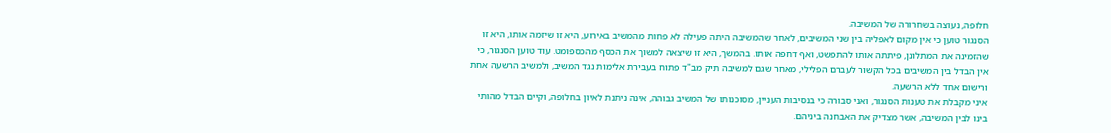חלופה, נעוצה בשחרורה של המשיבה.
הסנגור טוען כי אין מקום לאפליה בין שני המשיבים, לאחר שהמשיבה היתה פעילה לא פחות מהמשיב באירוע, היא זו שיזמה אותו, היא זו שהזמינה את המתלונן, פיתתה אותו להתפשט, ואף דחפה אותו. בהמשך, היא זו שיצאה למשוך את הכסף מהכספומט. עוד טוען הסנגור, כי אין הבדל בין המשיבים בכל הקשור לעברם הפלילי, מאחר שגם למשיבה תיק מב"ד פתוח בעבירת אלימות נגד המשיב, ולמשיב הרשעה אחת ורישום אחד ללא הרשעה.
איני מקבלת את טענות הסנגור, ואני סבורה כי בנסיבות העניין, מסוכנותו של המשיב גבוהה, אינה ניתנת לאיון בחלופה, וקיים הבדל מהותי בינו לבין המשיבה, אשר מצדיק את האבחנה ביניהם.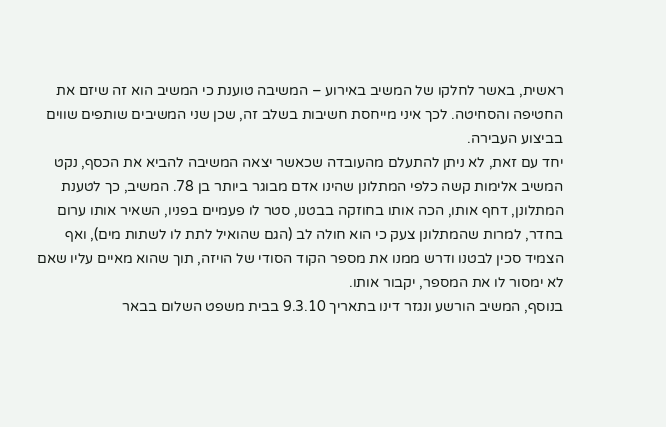ראשית, באשר לחלקו של המשיב באירוע – המשיבה טוענת כי המשיב הוא זה שיזם את החטיפה והסחיטה. לכך איני מייחסת חשיבות בשלב זה, שכן שני המשיבים שותפים שווים בביצוע העבירה.
יחד עם זאת, לא ניתן להתעלם מהעובדה שכאשר יצאה המשיבה להביא את הכסף, נקט המשיב אלימות קשה כלפי המתלונן שהינו אדם מבוגר ביותר בן 78. המשיב, כך לטענת המתלונן, דחף אותו, הכה אותו בחוזקה בבטנו, סטר לו פעמיים בפניו, השאיר אותו ערום בחדר, למרות שהמתלונן צעק כי הוא חולה לב (הגם שהואיל לתת לו לשתות מים), ואף הצמיד סכין לבטנו ודרש ממנו את מספר הקוד הסודי של הויזה, תוך שהוא מאיים עליו שאם לא ימסור לו את המספר, יקבור אותו.
בנוסף, המשיב הורשע ונגזר דינו בתאריך 9.3.10 בבית משפט השלום בבאר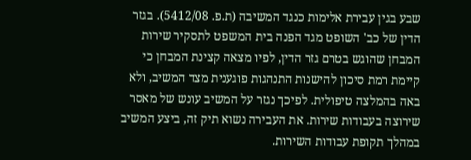שבע בגין עבירת אלימות כנגד המשיבה (ת.פ. 5412/08). בגזר הדין של כב' השופט מגד הפנה בית המשפט לתסקיר שירות המבחן שהוגש בטרם גזר הדין, לפיו מצאה קצינת המבחן כי קיימת רמת סיכון להישנות התנהגות פוגענית מצד המשיב, ולא באה בהמלצה טיפולית. לפיכך נגזר על המשיב עונש של מאסר שירוצה בעבודות שירות. את העבירה נשוא תיק זה, ביצע המשיב במהלך תקופת עבודות השירות.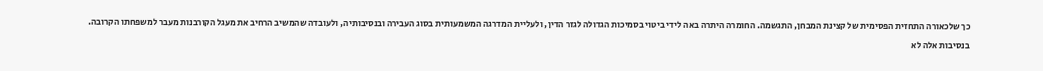כך שלכאורה התחזית הפסימית של קצינת המבחן, התגשמה. החומרה היתרה באה לידי ביטוי בסמיכות הגדולה לגזר הדין, ולעליית המדרגה המשמעותית בסוג העבירה ובנסיבותיה, ולעובדה שהמשיב הרחיב את מעגל הקורבנות מעבר למשפחתו הקרובה.
בנסיבות אלה לא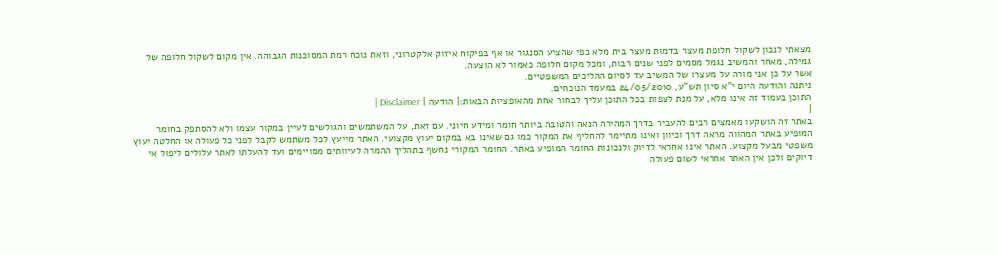מצאתי לנכון לשקול חלופת מעצר בדמות מעצר בית מלא כפי שהציע הסנגור או אף בפיקוח איזוק אלקטרוני, וזאת נוכח רמת המסוכנות הגבוהה. אין מקום לשקול חלופה של גמילה, מאחר והמשיב נגמל מסמים לפני שנים רבות, ומכל מקום חלופה כאמור לא הוצעה.
אשר על כן אני מורה על מעצרו של המשיב עד לסיום ההליכים המשפטיים.
ניתנה והודעה היום י"א סיון תש"ע, 24/05/2010 במעמד הנוכחים.
התוכן בעמוד זה אינו מלא, על מנת לצפות בכל התוכן עליך לבחור אחת מהאופציות הבאות:| הודעה | Disclaimer |
|
באתר זה הושקעו מאמצים רבים להעביר בדרך המהירה הנאה והטובה ביותר חומר ומידע חיוני. עם זאת, על המשתמשים והגולשים לעיין במקור עצמו ולא להסתפק בחומר המופיע באתר המהווה מראה דרך וכיוון ואינו מתיימר להחליף את המקור כמו גם שאינו בא במקום יעוץ מקצועי. האתר מייעץ לכל משתמש לקבל לפני כל פעולה או החלטה יעוץ משפטי מבעל מקצוע. האתר אינו אחראי לדיוק ולנכונות החומר המופיע באתר. החומר המקורי נחשף בתהליך ההמרה לעיוותים מסויימים ועד להעלתו לאתר עלולים ליפול אי דיוקים ולכן אין האתר אחראי לשום פעולה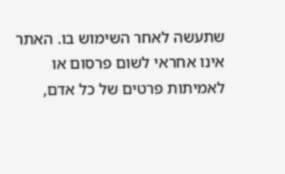שתעשה לאחר השימוש בו. האתר אינו אחראי לשום פרסום או לאמיתות פרטים של כל אדם,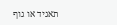תאגיד או גוף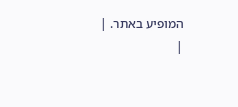המופיע באתר. |
|